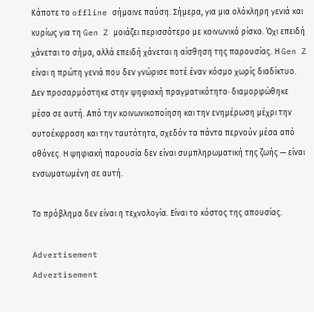Κάποτε το offline σήμαινε παύση. Σήμερα, για μια ολόκληρη γενιά και κυρίως για τη Gen Z μοιάζει περισσότερο με κοινωνικό ρίσκο. Όχι επειδή χάνεται το σήμα, αλλά επειδή χάνεται η αίσθηση της παρουσίας. Η Gen Z είναι η πρώτη γενιά που δεν γνώρισε ποτέ έναν κόσμο χωρίς διαδίκτυο. Δεν προσαρμόστηκε στην ψηφιακή πραγματικότητα· διαμορφώθηκε μέσα σε αυτή. Από την κοινωνικοποίηση και την ενημέρωση μέχρι την αυτοέκφραση και την ταυτότητα, σχεδόν τα πάντα περνούν μέσα από οθόνες. Η ψηφιακή παρουσία δεν είναι συμπληρωματική της ζωής — είναι ενσωματωμένη σε αυτή.

Το πρόβλημα δεν είναι η τεχνολογία. Είναι το κόστος της απουσίας.

Advertisement
Advertisement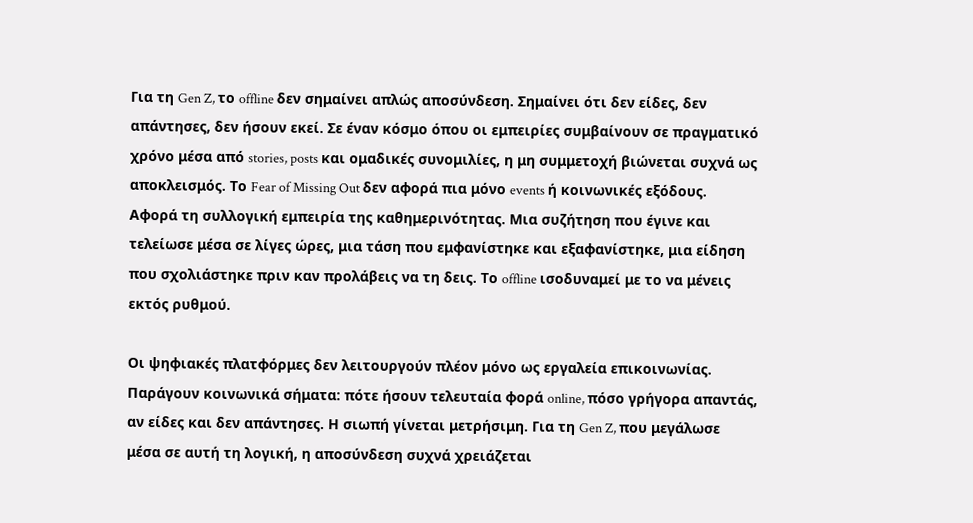Για τη Gen Z, το offline δεν σημαίνει απλώς αποσύνδεση. Σημαίνει ότι δεν είδες, δεν απάντησες, δεν ήσουν εκεί. Σε έναν κόσμο όπου οι εμπειρίες συμβαίνουν σε πραγματικό χρόνο μέσα από stories, posts και ομαδικές συνομιλίες, η μη συμμετοχή βιώνεται συχνά ως αποκλεισμός. Το Fear of Missing Out δεν αφορά πια μόνο events ή κοινωνικές εξόδους. Αφορά τη συλλογική εμπειρία της καθημερινότητας. Μια συζήτηση που έγινε και τελείωσε μέσα σε λίγες ώρες, μια τάση που εμφανίστηκε και εξαφανίστηκε, μια είδηση που σχολιάστηκε πριν καν προλάβεις να τη δεις. Το offline ισοδυναμεί με το να μένεις εκτός ρυθμού.

Οι ψηφιακές πλατφόρμες δεν λειτουργούν πλέον μόνο ως εργαλεία επικοινωνίας. Παράγουν κοινωνικά σήματα: πότε ήσουν τελευταία φορά online, πόσο γρήγορα απαντάς, αν είδες και δεν απάντησες. Η σιωπή γίνεται μετρήσιμη. Για τη Gen Z, που μεγάλωσε μέσα σε αυτή τη λογική, η αποσύνδεση συχνά χρειάζεται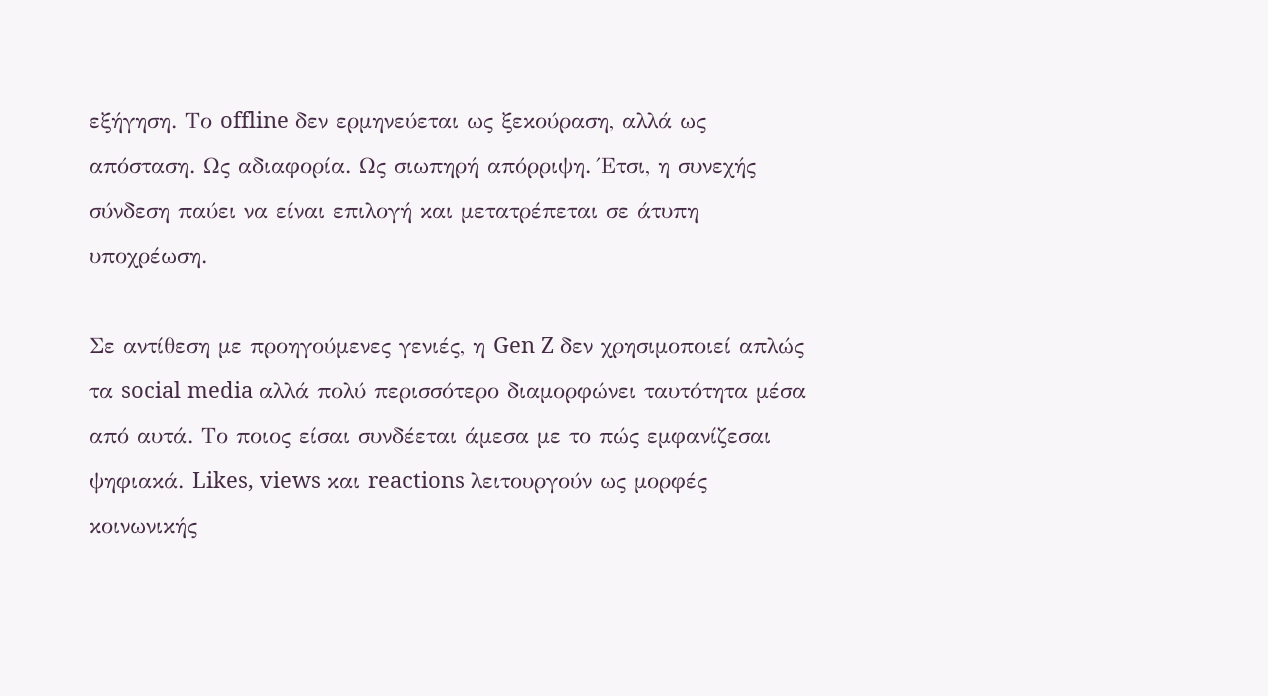εξήγηση. Το offline δεν ερμηνεύεται ως ξεκούραση, αλλά ως απόσταση. Ως αδιαφορία. Ως σιωπηρή απόρριψη. Έτσι, η συνεχής σύνδεση παύει να είναι επιλογή και μετατρέπεται σε άτυπη υποχρέωση.

Σε αντίθεση με προηγούμενες γενιές, η Gen Z δεν χρησιμοποιεί απλώς τα social media αλλά πολύ περισσότερο διαμορφώνει ταυτότητα μέσα από αυτά. Το ποιος είσαι συνδέεται άμεσα με το πώς εμφανίζεσαι ψηφιακά. Likes, views και reactions λειτουργούν ως μορφές κοινωνικής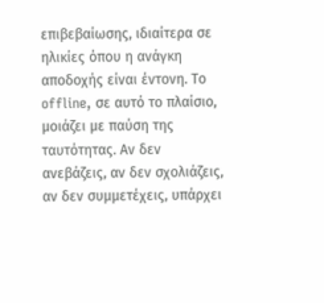επιβεβαίωσης, ιδιαίτερα σε ηλικίες όπου η ανάγκη αποδοχής είναι έντονη. Το offline, σε αυτό το πλαίσιο, μοιάζει με παύση της ταυτότητας. Αν δεν ανεβάζεις, αν δεν σχολιάζεις, αν δεν συμμετέχεις, υπάρχει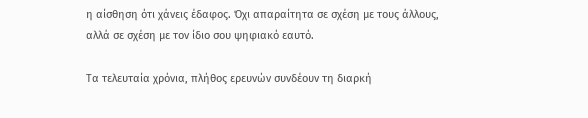η αίσθηση ότι χάνεις έδαφος. Όχι απαραίτητα σε σχέση με τους άλλους, αλλά σε σχέση με τον ίδιο σου ψηφιακό εαυτό.

Τα τελευταία χρόνια, πλήθος ερευνών συνδέουν τη διαρκή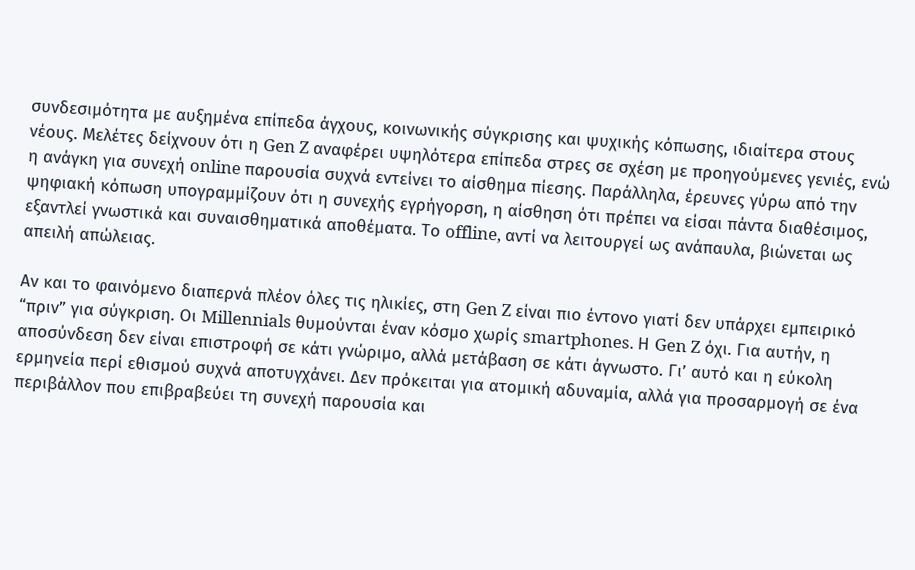συνδεσιμότητα με αυξημένα επίπεδα άγχους, κοινωνικής σύγκρισης και ψυχικής κόπωσης, ιδιαίτερα στους νέους. Μελέτες δείχνουν ότι η Gen Z αναφέρει υψηλότερα επίπεδα στρες σε σχέση με προηγούμενες γενιές, ενώ η ανάγκη για συνεχή online παρουσία συχνά εντείνει το αίσθημα πίεσης. Παράλληλα, έρευνες γύρω από την ψηφιακή κόπωση υπογραμμίζουν ότι η συνεχής εγρήγορση, η αίσθηση ότι πρέπει να είσαι πάντα διαθέσιμος, εξαντλεί γνωστικά και συναισθηματικά αποθέματα. Το offline, αντί να λειτουργεί ως ανάπαυλα, βιώνεται ως απειλή απώλειας.

Αν και το φαινόμενο διαπερνά πλέον όλες τις ηλικίες, στη Gen Z είναι πιο έντονο γιατί δεν υπάρχει εμπειρικό “πριν” για σύγκριση. Οι Millennials θυμούνται έναν κόσμο χωρίς smartphones. Η Gen Z όχι. Για αυτήν, η αποσύνδεση δεν είναι επιστροφή σε κάτι γνώριμο, αλλά μετάβαση σε κάτι άγνωστο. Γι’ αυτό και η εύκολη ερμηνεία περί εθισμού συχνά αποτυγχάνει. Δεν πρόκειται για ατομική αδυναμία, αλλά για προσαρμογή σε ένα περιβάλλον που επιβραβεύει τη συνεχή παρουσία και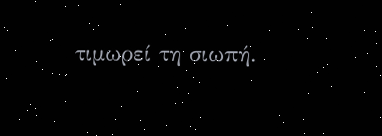τιμωρεί τη σιωπή.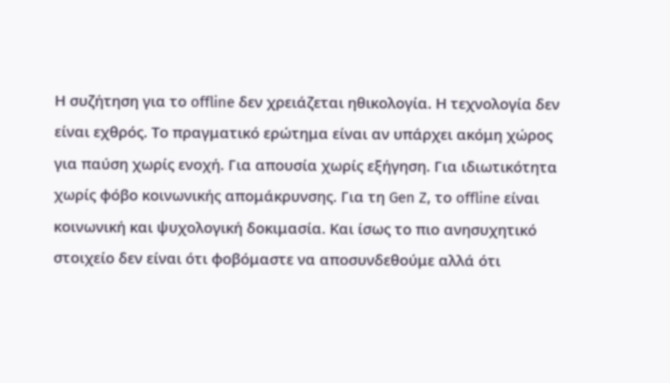Η συζήτηση για το offline δεν χρειάζεται ηθικολογία. Η τεχνολογία δεν είναι εχθρός. Το πραγματικό ερώτημα είναι αν υπάρχει ακόμη χώρος για παύση χωρίς ενοχή. Για απουσία χωρίς εξήγηση. Για ιδιωτικότητα χωρίς φόβο κοινωνικής απομάκρυνσης. Για τη Gen Z, το offline είναι κοινωνική και ψυχολογική δοκιμασία. Και ίσως το πιο ανησυχητικό στοιχείο δεν είναι ότι φοβόμαστε να αποσυνδεθούμε αλλά ότι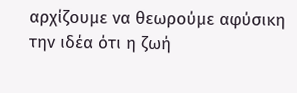αρχίζουμε να θεωρούμε αφύσικη την ιδέα ότι η ζωή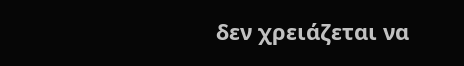δεν χρειάζεται να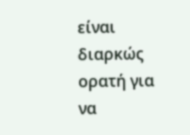είναι διαρκώς ορατή για να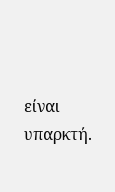είναι υπαρκτή.